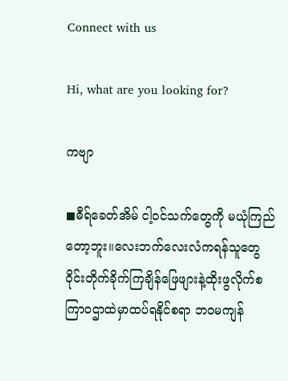Connect with us

Hi, what are you looking for?

ကဗျာ

◼ဓီရ်ခေတ်အိမ် ငါ့ဝင်သက်တွေကို မယုံကြည်တော့ဘူး။လေးဘက်လေးလံကရန်သူတွေဝိုင်းတိုက်ခိုက်ကြချိန်ဖြေဖျားနဲ့ထိုးဖွလိုက်စကြာဝဌာထဲမှာထပ်ရနိုင်စရာ ဘဝမကျန်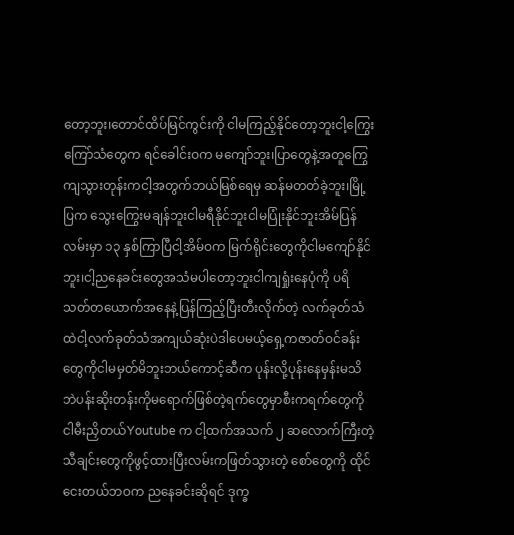တော့ဘူး၊တောင်ထိပ်မြင်ကွင်းကို ငါမကြည့်နိုင်တော့ဘူးငါ့ကြွေးကြော်သံတွေက ရင်ခေါင်းဝက မကျော်ဘူး၊ပြာတွေနဲ့အတူကြွေကျသွားတုန်းကငါ့အတွက်ဘယ်မြစ်ရေမှ ဆန်မတတ်ခဲ့ဘူး၊မြို့ပြက သွေးကြွေးမချန်ဘူးငါမရီနိုင်ဘူးငါမပြုံးနိုင်ဘူးအိမ်ပြန်လမ်းမှာ ၁၃ နှစ်ကြာပြီငါ့အိမ်ဝက မြက်ရိုင်းတွေကိုငါမကျော်နိုင်ဘူး၊ငါ့ညနေခင်းတွေအသံမပါတော့ဘူးငါကျရှုံးနေပုံကို ပရိသတ်တယောက်အနေနဲ့ပြန်ကြည့်ပြီးတီးလိုက်တဲ့ လက်ခုတ်သံထဲငါ့လက်ခုတ်သံအကျယ်ဆုံးပဲဒါပေမယ့်ရှေ့ကဇာတ်ဝင်ခန်းတွေကိုငါမမှတ်မိဘူးဘယ်ကောင့်ဆီက ပုန်းလို့ပုန်းနေမှန်းမသိဘဲပန်းဆိုးတန်းကိုမရောက်ဖြစ်တဲ့ရက်တွေမှာစီးကရက်တွေကိုငါမီးညှိတယ်Youtube က ငါ့ထက်အသက် ၂ ဆလောက်ကြီးတဲ့သီချင်းတွေကိုဖွင့်ထားပြီးလမ်းကဖြတ်သွားတဲ့ စော်တွေကို ထိုင်ငေးတယ်ဘဝက ညနေခင်းဆိုရင် ဒုက္ခ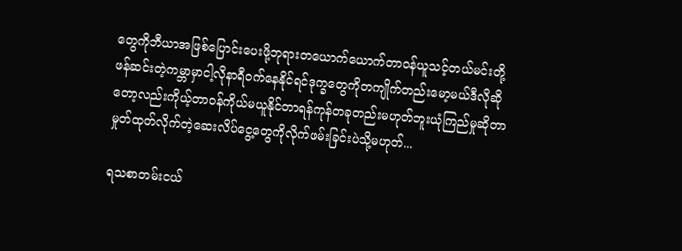တွေကိုဘီယာအဖြစ်ပြောင်းပေးဖို့ဘုရားတယောက်ယောက်တာဝန်ယူသင့်တယ်မင်းတို့ဖန်ဆင်းတဲ့ကမ္ဘာမှာငါ့လိုနာရီဝက်နေနိုင်ရင်ဒုက္ခတွေကိုတကျိုက်တည်းမော့မယ်ဒီလိုဆိုတော့လည်းကိုယ့်တာဝန်ကိုယ်မယူနိုင်တာရန်ကုန်တခုတည်းမဟုတ်ဘူးယုံကြည်မှုဆိုတာ မှုတ်ထုတ်လိုက်တဲ့ဆေးလိပ်ငွေ့တွေကိုလိုက်ဖမ်းခြင်းပဲသို့မဟုတ်...

ရသစာတမ်းငယ်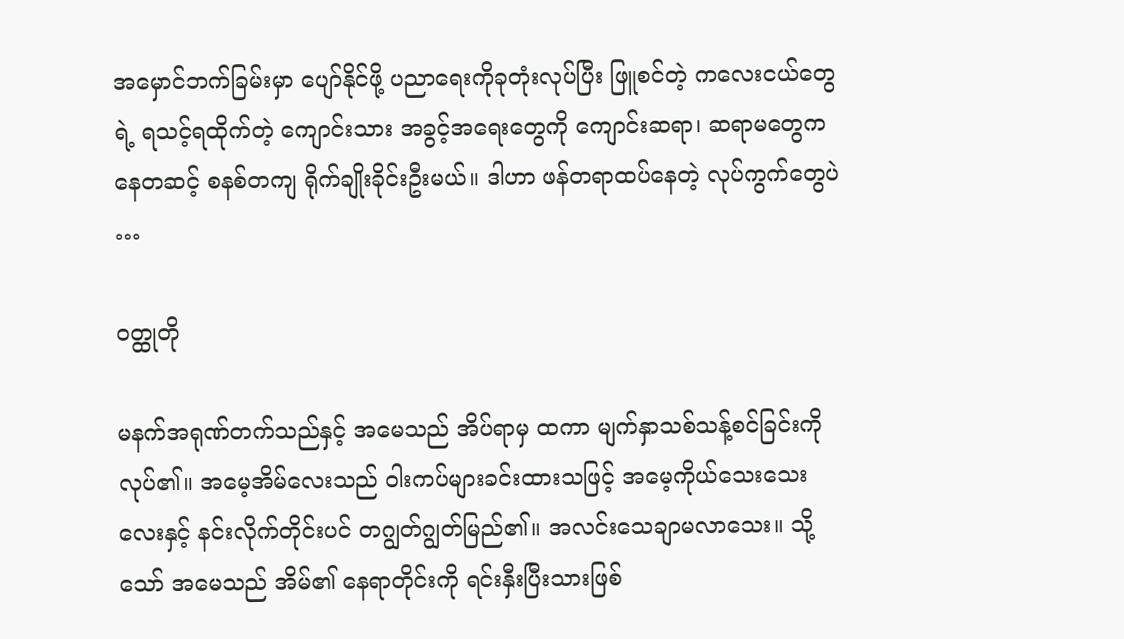အမှောင်ဘက်ခြမ်းမှာ ပျော်နိုင်ဖို့ ပညာရေးကိုခုတုံးလုပ်ပြီး ဖြူစင်တဲ့ ကလေးငယ်တွေရဲ့ ရသင့်ရထိုက်တဲ့ ကျောင်းသား အခွင့်အရေးတွေကို ကျောင်းဆရာ၊ ဆရာမတွေကနေတဆင့် စနစ်တကျ ရိုက်ချိုးခိုင်းဦးမယ်။ ဒါဟာ ဖန်တရာထပ်နေတဲ့ လုပ်ကွက်တွေပဲ …

ဝတ္ထုတို

မနက်အရုဏ်တက်သည်နှင့် အမေသည် အိပ်ရာမှ ထကာ မျက်နှာသစ်သန့်စင်ခြင်းကို လုပ်၏။ အမေ့အိမ်လေးသည် ဝါးကပ်များခင်းထားသဖြင့် အမေ့ကိုယ်သေးသေးလေးနှင့် နင်းလိုက်တိုင်းပင် တဂျွတ်ဂျွတ်မြည်၏။ အလင်းသေချာမလာသေး။ သို့သော် အမေသည် အိမ်၏ နေရာတိုင်းကို ရင်းနှီးပြီးသားဖြစ်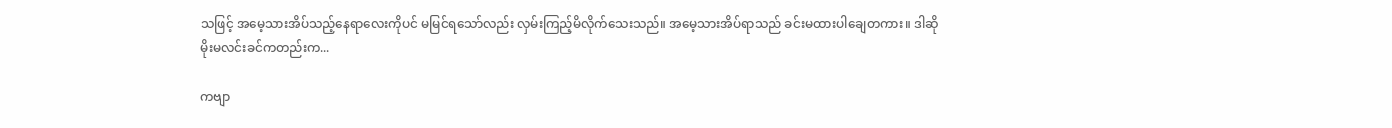သဖြင့် အမေ့သားအိပ်သည့်နေရာလေးကိုပင် မမြင်ရသော်လည်း လှမ်းကြည့်မိလိုက်သေးသည်။ အမေ့သားအိပ်ရာသည် ခင်းမထားပါချေတကား။ ဒါဆို မိုးမလင်းခင်ကတည်းက...

ကဗျာ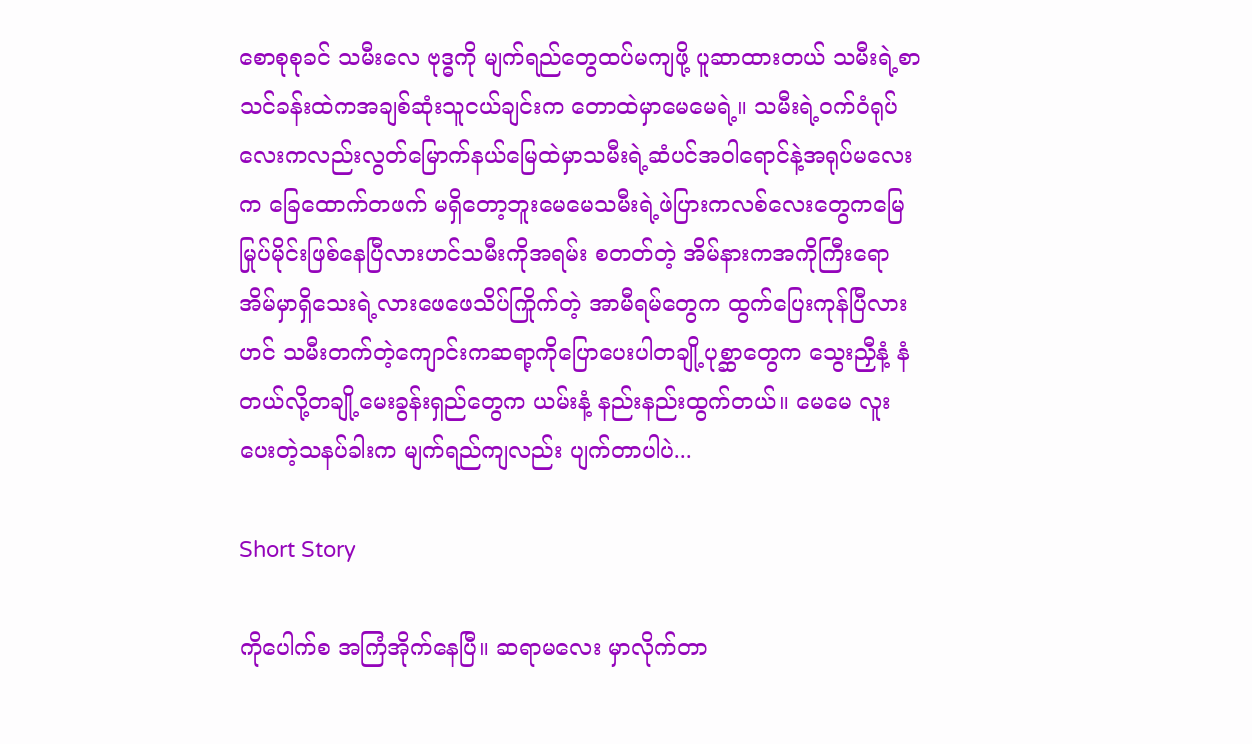စောစုစုခင် သမီးလေ ဗုဒ္ဓကို မျက်ရည်တွေထပ်မကျဖို့ ပူဆာထားတယ် သမီးရဲ့စာသင်ခန်းထဲကအချစ်ဆုံးသူငယ်ချင်းက တောထဲမှာမေမေရဲ့။ သမီးရဲ့ဝက်ဝံရုပ်လေးကလည်းလွတ်မြောက်နယ်မြေထဲမှာသမီးရဲ့ဆံပင်အဝါရောင်နဲ့အရုပ်မလေးက ခြေထောက်တဖက် မရှိတော့ဘူးမေမေသမီးရဲ့ဖဲပြားကလစ်လေးတွေကမြေမြုပ်မိုင်းဖြစ်နေပြီလားဟင်သမီးကိုအရမ်း စတတ်တဲ့ အိမ်နားကအကိုကြီးရော အိမ်မှာရှိသေးရဲ့လားဖေဖေသိပ်ကြိုက်တဲ့ အာမီရမ်တွေက ထွက်ပြေးကုန်ပြီလားဟင် သမီးတက်တဲ့ကျောင်းကဆရာ့ကိုပြောပေးပါတချို့ပုစ္ဆာတွေက သွေးညှီနံ့ နံတယ်လို့တချို့မေးခွန်းရှည်တွေက ယမ်းနံ့ နည်းနည်းထွက်တယ်။ မေမေ လူးပေးတဲ့သနပ်ခါးက မျက်ရည်ကျလည်း ပျက်တာပါပဲ...

Short Story

ကိုပေါက်စ အကြံအိုက်နေပြီ။ ဆရာမလေး မှာလိုက်တာ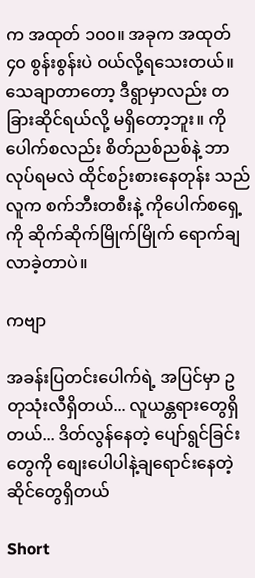က အထုတ် ၁၀၀။ အခုက အထုတ် ၄၀ စွန်းစွန်းပဲ ဝယ်လို့ရသေးတယ်။ သေချာတာတော့ ဒီရွာမှာလည်း တခြားဆိုင်ရယ်လို့ မရှိတော့ဘူး။ ကိုပေါက်စလည်း စိတ်ညစ်ညစ်နဲ့ ဘာလုပ်ရမလဲ ထိုင်စဉ်းစားနေတုန်း သည်လူက စက်ဘီးတစီးနဲ့ ကိုပေါက်စရှေ့ကို ဆိုက်ဆိုက်မြိုက်မြိုက် ရောက်ချလာခဲ့တာပဲ။

ကဗျာ

အခန်းပြတင်းပေါက်ရဲ့ အပြင်မှာ ဥတုသုံးလီရှိတယ်... လူယန္တရားတွေရှိတယ်... ဒိတ်လွန်နေတဲ့ ပျော်ရွင်ခြင်းတွေကို စျေးပေါပါနဲ့ချရောင်းနေတဲ့ ဆိုင်တွေရှိတယ်

Short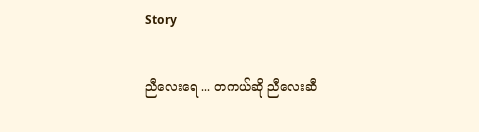Story

ညီလေးရေ ... တကယ်ဆို ညီလေးဆီ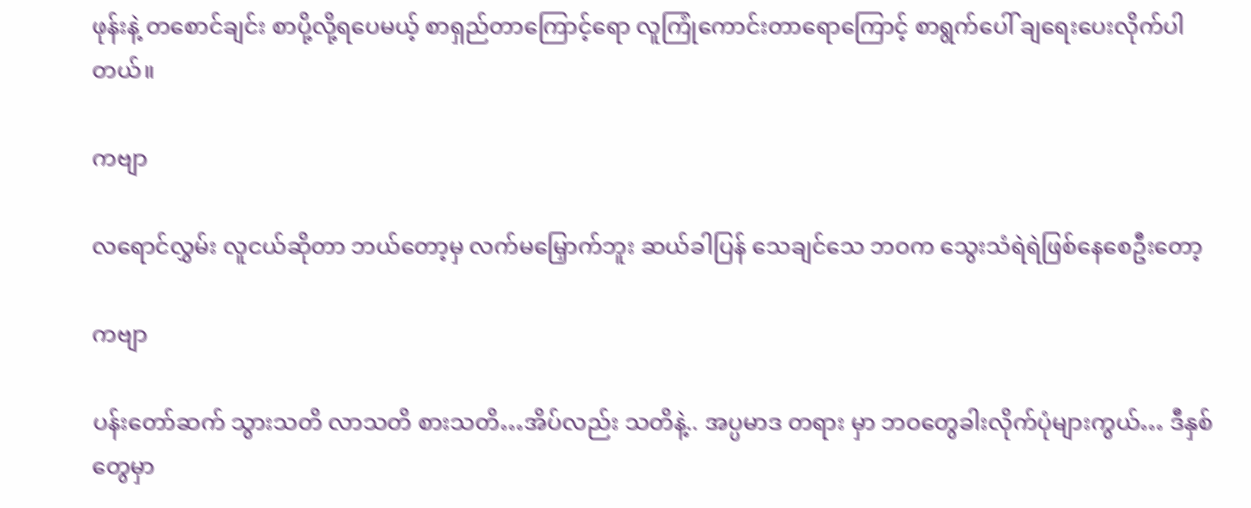ဖုန်းနဲ့ တစောင်ချင်း စာပို့လို့ရပေမယ့် စာရှည်တာကြောင့်ရော လူကြုံကောင်းတာရောကြောင့် စာရွက်ပေါ် ချရေးပေးလိုက်ပါတယ်။

ကဗျာ

လရောင်လွှမ်း လူငယ်ဆိုတာ ဘယ်တော့မှ လက်မမြှောက်ဘူး ဆယ်ခါပြန် သေချင်သေ ဘဝက သွေးသံရဲရဲဖြစ်နေစေဦးတော့

ကဗျာ

ပန်းတော်ဆက် သွားသတိ လာသတိ စားသတိ…အိပ်လည်း သတိနဲ့.. အပ္ပမာဒ တရား မှာ ဘဝတွေခါးလိုက်ပုံများကွယ်… ဒီနှစ်တွေမှာ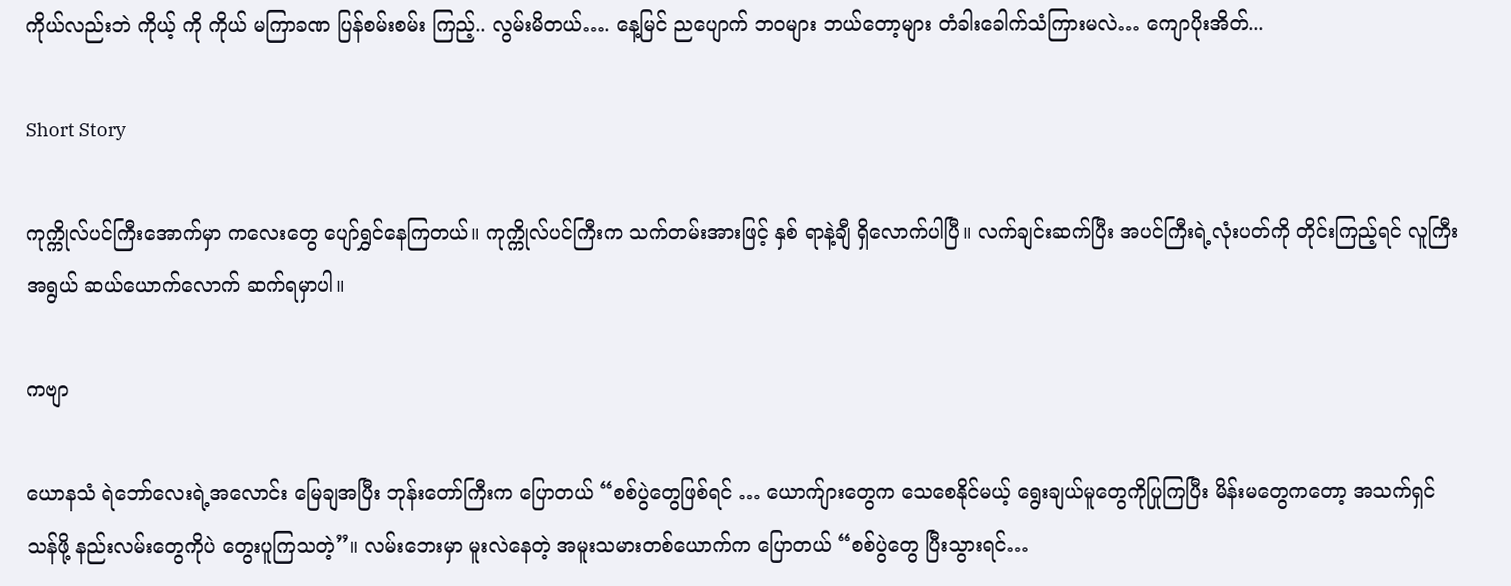ကိုယ်လည်းဘဲ ကိုယ့် ကို ကိုယ် မကြာခဏ ပြန်စမ်းစမ်း ကြည့်.. လွမ်းမိတယ်…. နေ့မြင် ညပျောက် ဘဝများ ဘယ်တော့များ တံခါးခေါက်သံကြားမလဲ… ကျောပိုးအိတ်...

Short Story

ကုက္ကိုလ်ပင်ကြီးအောက်မှာ ကလေးတွေ ပျော်ရွှင်နေကြတယ်။ ကုက္ကိုလ်ပင်ကြီးက သက်တမ်းအားဖြင့် နှစ် ရာနဲ့ချီ ရှိလောက်ပါပြီ။ လက်ချင်းဆက်ပြီး အပင်ကြီးရဲ့လုံးပတ်ကို တိုင်းကြည့်ရင် လူကြီးအရွယ် ဆယ်ယောက်လောက် ဆက်ရမှာပါ။

ကဗျာ

ယောနသံ ရဲဘော်လေးရဲ့အလောင်း မြေချအပြီး ဘုန်းတော်ကြီးက ပြောတယ် “စစ်ပွဲတွေဖြစ်ရင် … ယောက်ျားတွေက သေစေနိုင်မယ့် ရွေးချယ်မူတွေကိုပြုကြပြီး မိန်းမတွေကတော့ အသက်ရှင်သန်ဖို့ နည်းလမ်းတွေကိုပဲ တွေးပူကြသတဲ့”။ လမ်းဘေးမှာ မူးလဲ‌နေတဲ့ အမူးသမားတစ်ယောက်က ပြောတယ် “စစ်ပွဲတွေ ပြီးသွားရင်…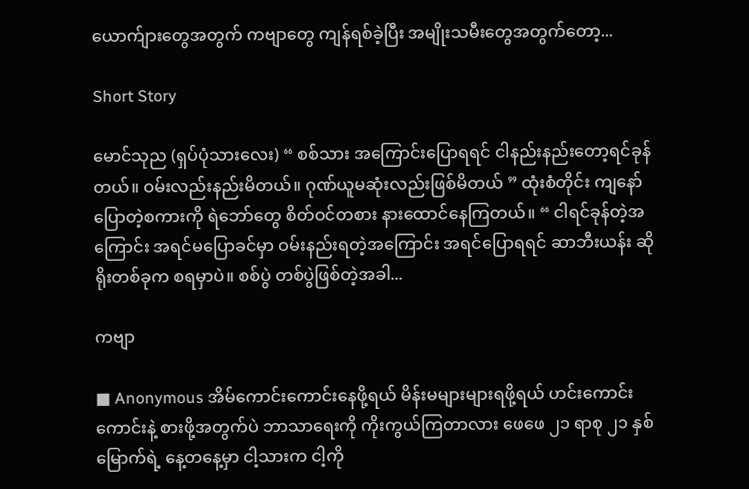ယောက်ျား‌တွေအတွက် ကဗျာတွေ ကျန်ရစ်ခဲ့ပြီး အမျိုးသမီးတွေအတွက်တော့...

Short Story

မောင်သုည (ရှပ်ပုံသားလေး) “ စစ်သား အကြောင်းပြောရရင် ငါနည်းနည်းတော့ရင်ခုန်တယ်။ ဝမ်းလည်းနည်းမိတယ်။ ဂုဏ်ယူမဆုံးလည်းဖြစ်မိတယ် ” ထုံးစံတိုင်း ကျနော်ပြောတဲ့စကားကို ရဲဘော်တွေ စိတ်ဝင်တစား နားထောင်နေကြတယ်။ “ ငါရင်ခုန်တဲ့အကြောင်း အရင်မပြောခင်မှာ ဝမ်းနည်းရတဲ့အကြောင်း အရင်ပြောရရင် ဆာဘီးယန်း ဆိုရိုးတစ်ခုက စရမှာပဲ။ စစ်ပွဲ တစ်ပွဲဖြစ်တဲ့အခါ...

ကဗျာ

■ Anonymous အိမ်ကောင်းကောင်းနေဖို့ရယ် မိန်းမများများရဖို့ရယ် ဟင်းကောင်းကောင်းနဲ့ စားဖို့အတွက်ပဲ ဘာသာရေးကို ကိုးကွယ်ကြတာလား ဖေဖေ ၂၁ ရာစု ၂၁ နှစ်မြောက်ရဲ့ နေ့တနေ့မှာ ငါ့သားက ငါ့ကို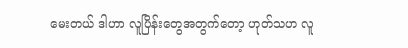မေးတယ် ဒါဟာ လူပြိန်းတွေအတွက်တော့ ဟုတ်သဟ လူ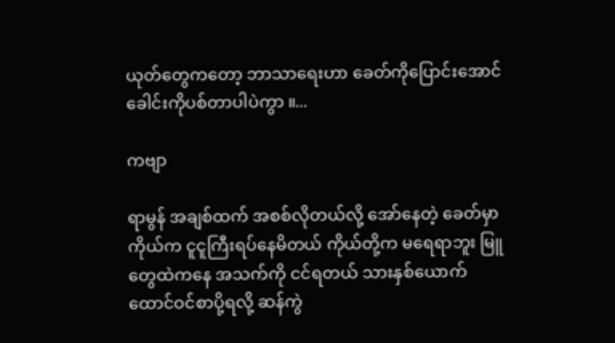ယုတ်တွေကတော့ ဘာသာရေးဟာ ခေတ်ကိုပြောင်းအောင် ခေါင်းကိုပစ်တာပါပဲကွာ ။...

ကဗျာ

ရာမွန် အချစ်ထက် အစစ်လိုတယ်လို့ အော်နေတဲ့ ခေတ်မှာ ကိုယ်က ငူငူကြီးရပ်နေမိတယ် ကိုယ်တို့က မရေရာဘူး မြူတွေထဲကနေ အသက်ကို ငင်ရတယ် သားနှစ်ယောက် ထောင်ဝင်စာပို့ရလို့ ဆန်ကွဲ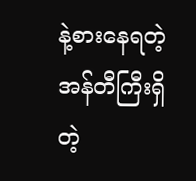နဲ့စားနေရတဲ့ အန်တီကြီးရှိတဲ့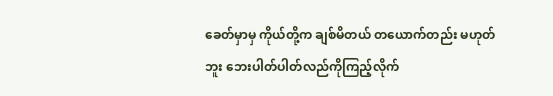ခေတ်မှာမှ ကိုယ်တို့က ချစ်မိတယ် တယောက်တည်း မဟုတ်ဘူး ဘေးပါတ်ပါတ်လည်ကိုကြည့်လိုက်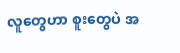လူတွေဟာ စူးတွေပဲ အ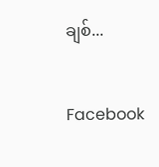ချစ်...

Facebook